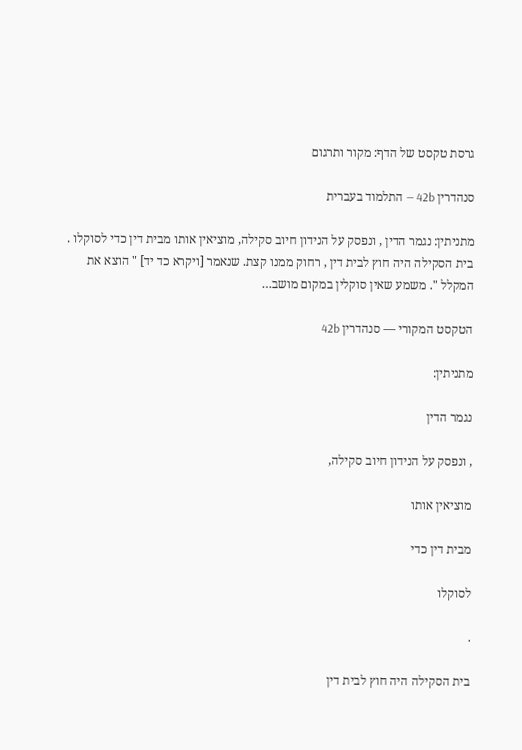גרסת טקסט של הדף: מקור ותרגום

סנהדרין 42b — התלמוד בעברית

מתניתין: נגמר הדין , ונפסק על הנידון חיוב סקילה, מוציאין אותו מבית דין כדי לסוקלו . בית הסקילה היה חוץ לבית דין , רחוק ממנו קצת. שנאמר [ויקרא כד יד] " הוצא את המקלל ". משמע שאין סוקלין במקום מושב…

הטקסט המקורי — סנהדרין 42b

מתניתין:

נגמר הדין

, ונפסק על הנידון חיוב סקילה,

מוציאין אותו

מבית דין כדי

לסוקלו

.

בית הסקילה היה חוץ לבית דין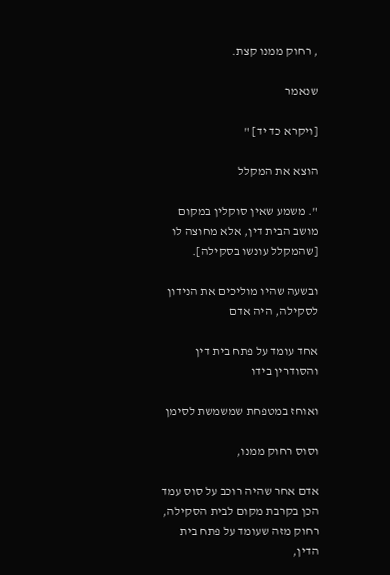, רחוק ממנו קצת.

שנאמר

[ויקרא כד יד] "

הוצא את המקלל

". משמע שאין סוקלין במקום מושב הבית דין, אלא מחוצה לו [שהמקלל עונשו בסקילה].

ובשעה שהיו מוליכים את הנידון לסקילה, היה אדם

אחד עומד על פתח בית דין והסודרין בידו

ואוחז במטפחת שמשמשת לסימן

וסוס רחוק ממנו,

אדם אחר שהיה רוכב על סוס עמד הכן בקרבת מקום לבית הסקילה, רחוק מזה שעומד על פתח בית הדין,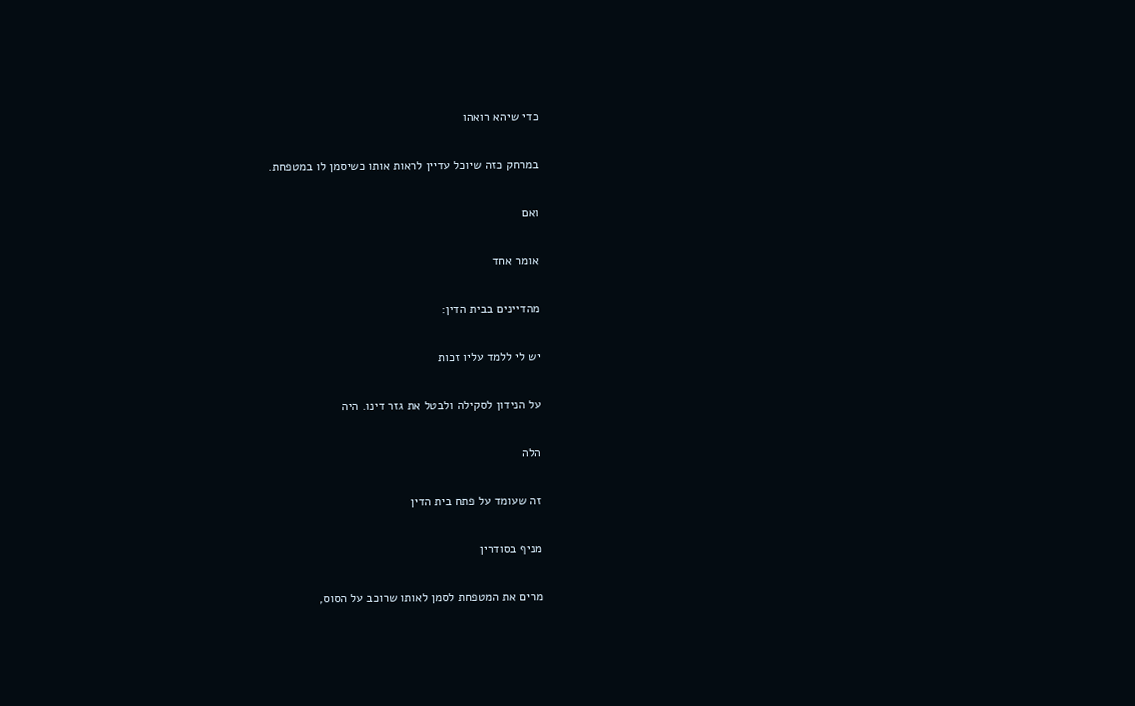כדי שיהא רואהו

במרחק כזה שיוכל עדיין לראות אותו כשיסמן לו במטפחת.

ואם

אומר אחד

מהדיינים בבית הדין:

יש לי ללמד עליו זכות

על הנידון לסקילה ולבטל את גזר דינו. היה

הלה

זה שעומד על פתח בית הדין

מניף בסודרין

מרים את המטפחת לסמן לאותו שרוכב על הסוס,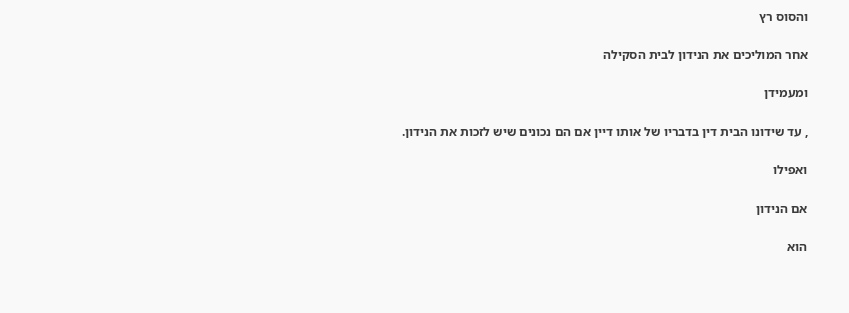והסוס רץ

אחר המוליכים את הנידון לבית הסקילה

ומעמידן

, עד שידונו הבית דין בדבריו של אותו דיין אם הם נכונים שיש לזכות את הנידון.

ואפילו

אם הנידון

הוא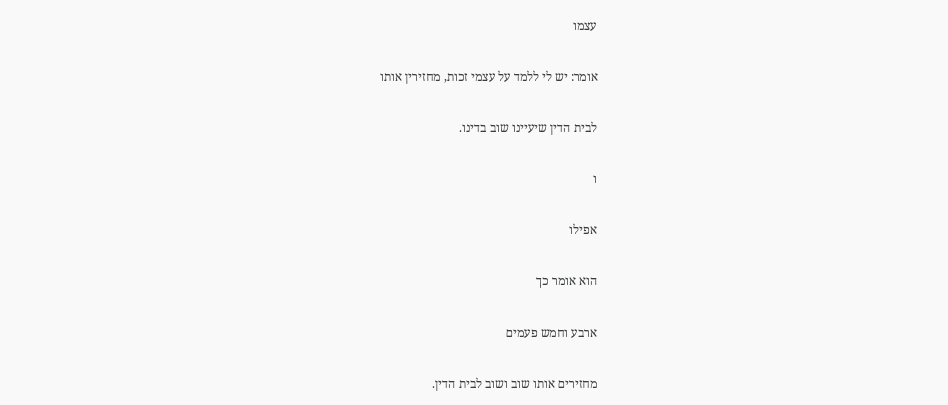עצמו

אומר: יש לי ללמד על עצמי זכות, מחזירין אותו

לבית הדין שיעיינו שוב בדינו.

ו

אפילו

הוא אומר כך

ארבע וחמש פעמים

מחזירים אותו שוב ושוב לבית הדין.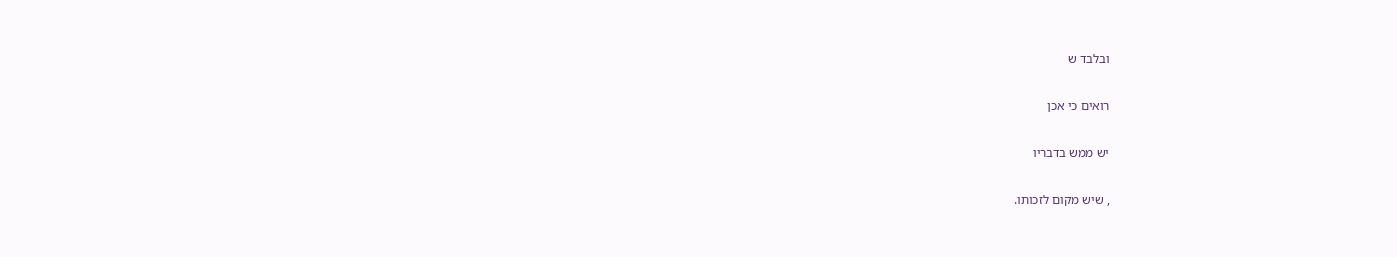ובלבד ש

רואים כי אכן

יש ממש בדבריו

, שיש מקום לזכותו.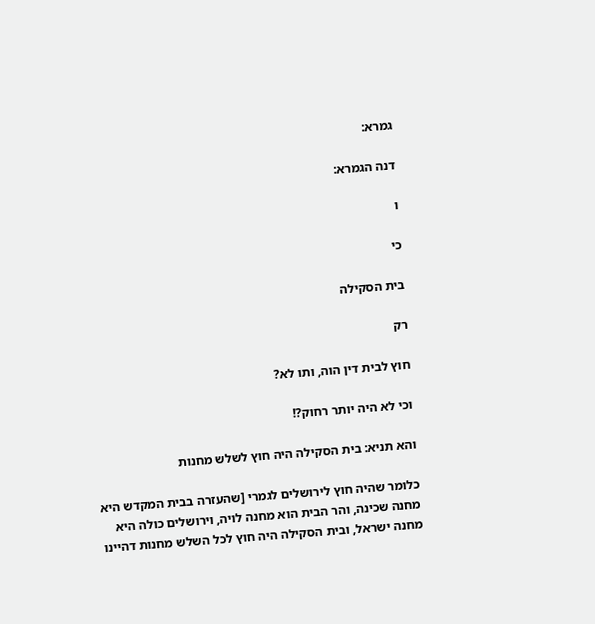גמרא:

דנה הגמרא:

ו

כי

בית הסקילה

רק

חוץ לבית דין הוה, ותו לא?

וכי לא היה יותר רחוק?!

והא תניא: בית הסקילה היה חוץ לשלש מחנות

כלומר שהיה חוץ לירושלים לגמרי [שהעזרה בבית המקדש היא מחנה שכינה, והר הבית הוא מחנה לויה, וירושלים כולה היא מחנה ישראל, ובית הסקילה היה חוץ לכל השלש מחנות דהיינו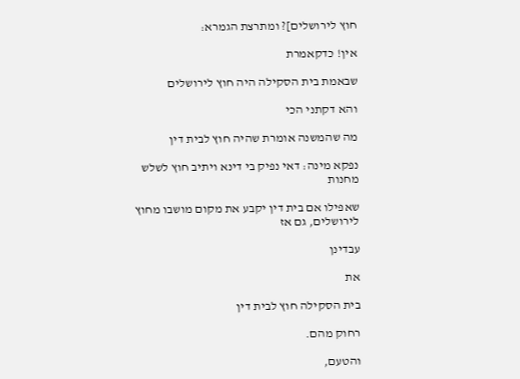חוץ לירושלים]? ומתרצת הגמרא:

אין! כדקאמרת

שבאמת בית הסקילה היה חוץ לירושלים

והא דקתני הכי

מה שהמשנה אומרת שהיה חוץ לבית דין

נפקא מינה: דאי נפיק בי דינא ויתיב חוץ לשלש מחנות

שאפילו אם בית דין יקבע את מקום מושבו מחוץ לירושלים, גם אז

עבדינן

את

בית הסקילה חוץ לבית דין

רחוק מהם.

והטעם,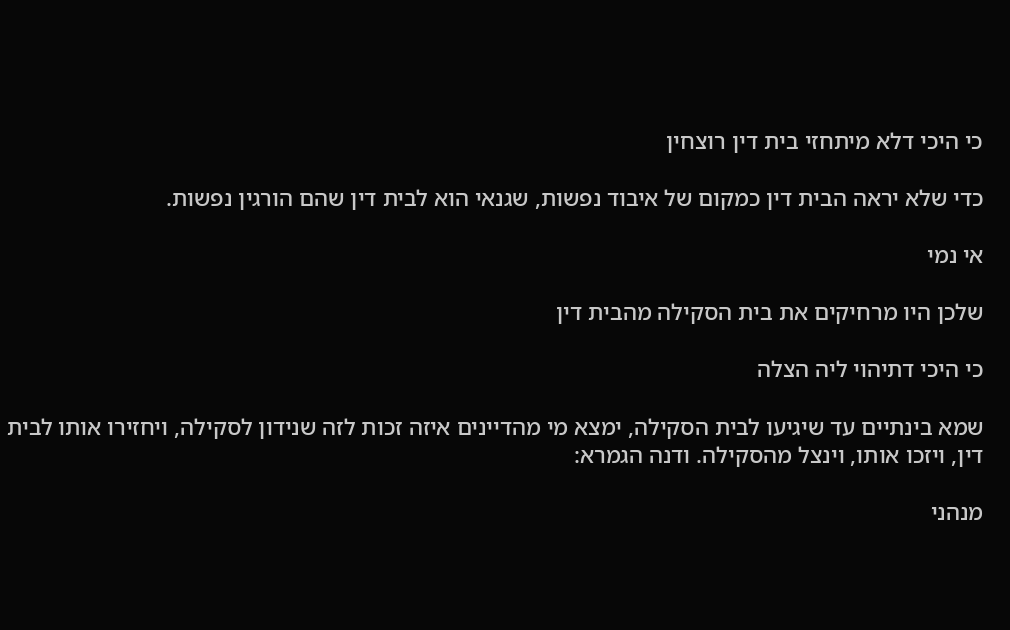כי היכי דלא מיתחזי בית דין רוצחין

כדי שלא יראה הבית דין כמקום של איבוד נפשות, שגנאי הוא לבית דין שהם הורגין נפשות.

אי נמי

שלכן היו מרחיקים את בית הסקילה מהבית דין

כי היכי דתיהוי ליה הצלה

שמא בינתיים עד שיגיעו לבית הסקילה, ימצא מי מהדיינים איזה זכות לזה שנידון לסקילה, ויחזירו אותו לבית דין, ויזכו אותו, וינצל מהסקילה. ודנה הגמרא:

מנהני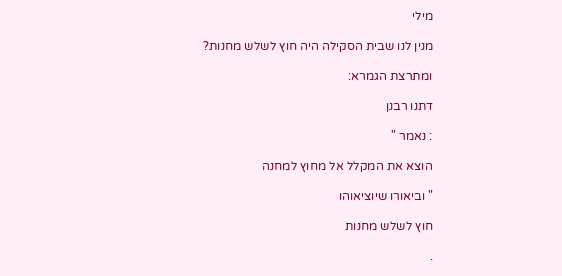מילי

מנין לנו שבית הסקילה היה חוץ לשלש מחנות?

ומתרצת הגמרא:

דתנו רבנן

: נאמר "

הוצא את המקלל אל מחוץ למחנה

" וביאורו שיוציאוהו

חוץ לשלש מחנות

.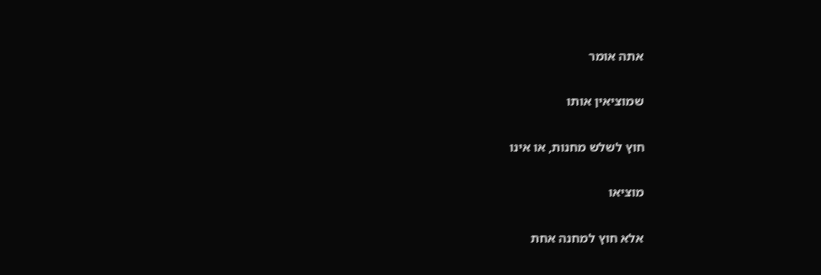אתה אומר

שמוציאין אותו

חוץ לשלש מחנות, או אינו

מוציאו

אלא חוץ למחנה אחת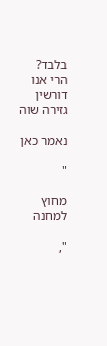בלבד? הרי אנו דורשין גזירה שוה

נאמר כאן

"

מחוץ למחנה

",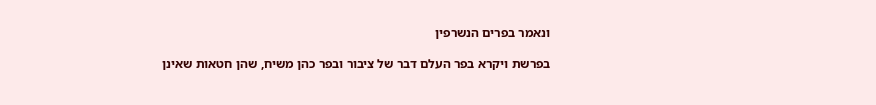ונאמר בפרים הנשרפין

בפרשת ויקרא בפר העלם דבר של ציבור ובפר כהן משיח, שהן חטאות שאינן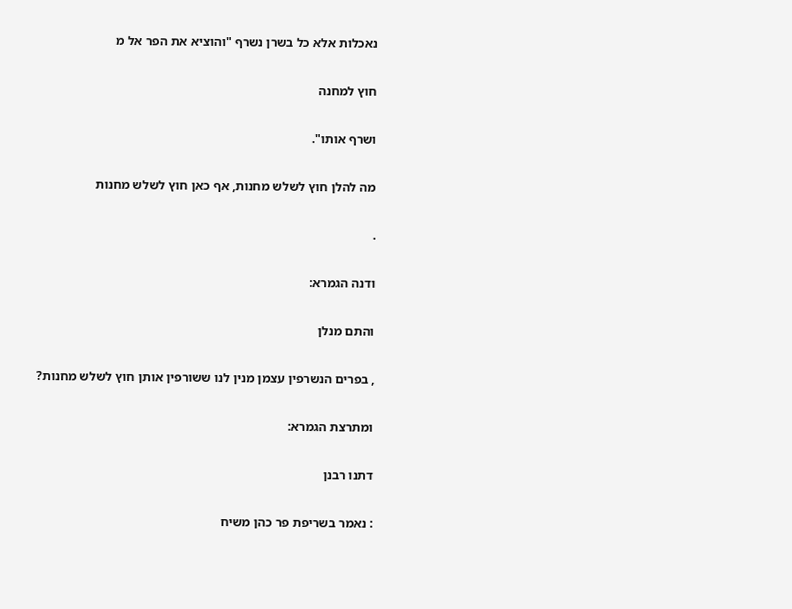נאכלות אלא כל בשרן נשרף "והוציא את הפר אל מ

חוץ למחנה

ושרף אותו".

מה להלן חוץ לשלש מחנות, אף כאן חוץ לשלש מחנות

.

ודנה הגמרא:

והתם מנלן

, בפרים הנשרפין עצמן מנין לנו ששורפין אותן חוץ לשלש מחנות?

ומתרצת הגמרא:

דתנו רבנן

: נאמר בשריפת פר כהן משיח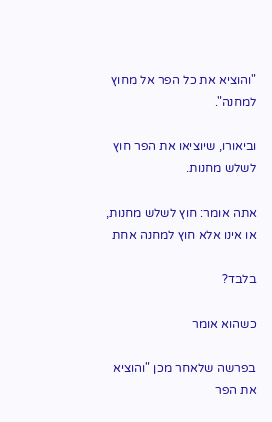"והוציא את כל הפר אל מחוץ למחנה".

וביאורו, שיוציאו את הפר חוץ לשלש מחנות.

אתה אומר: חוץ לשלש מחנות, או אינו אלא חוץ למחנה אחת

בלבד?

כשהוא אומר

בפרשה שלאחר מכן "והוציא את הפר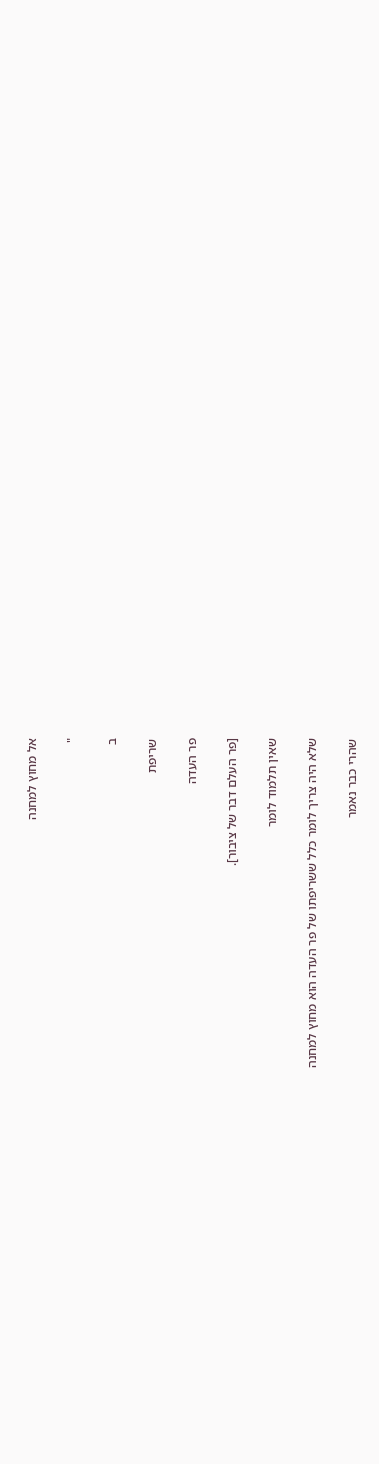אל מחוץ למחנה

"

ב

שריפת

פר העדה

[פר העלם דבר של ציבור].

שאין תלמוד לומר

שלא היה צריך לומר כלל ששריפתו של פר העדה הוא מחוץ למחנה

שהרי כבר נאמר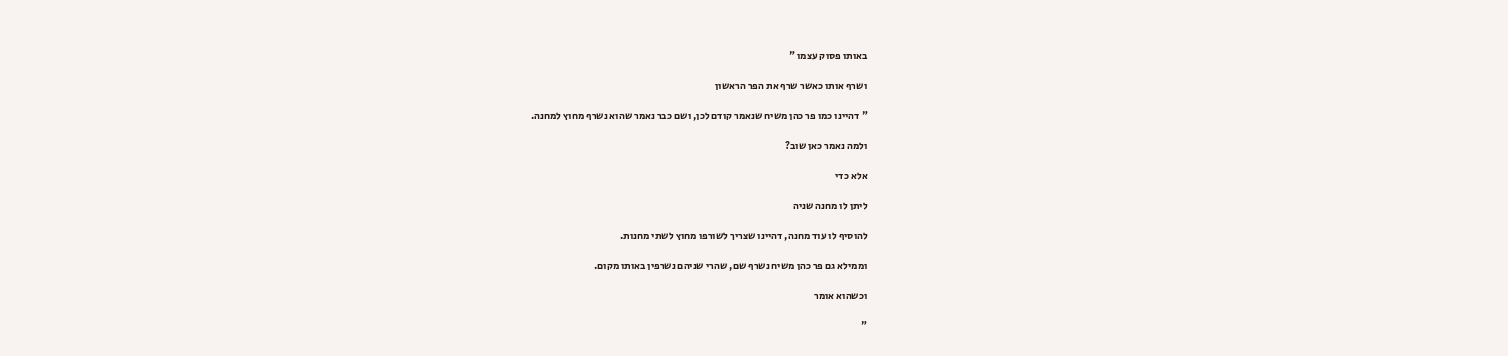באותו פסוק עצמו "

ושרף אותו כאשר שרף את הפר הראשון

" דהיינו כמו פר כהן משיח שנאמר קודם לכן, ושם כבר נאמר שהוא נשרף מחוץ למחנה.

ולמה נאמר כאן שוב?

אלא כדי

ליתן לו מחנה שניה

להוסיף לו עוד מחנה, דהיינו שצריך לשורפו מחוץ לשתי מחנות.

וממילא גם פר כהן משיח נשרף שם, שהרי שניהם נשרפין באותו מקום.

וכשהוא אומר

"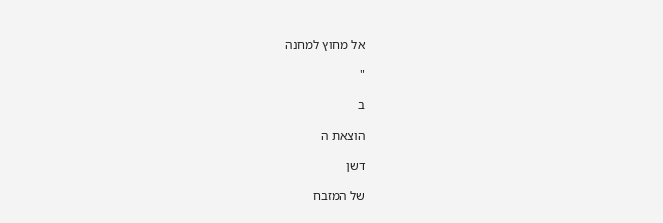אל מחוץ למחנה

"

ב

הוצאת ה

דשן

של המזבח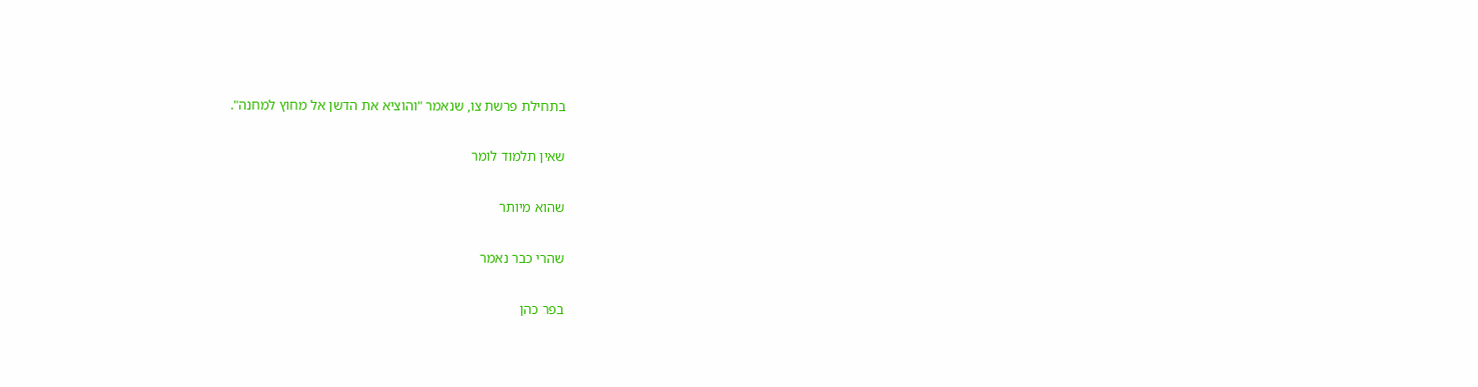בתחילת פרשת צו, שנאמר "והוציא את הדשן אל מחוץ למחנה".

שאין תלמוד לומר

שהוא מיותר

שהרי כבר נאמר

בפר כהן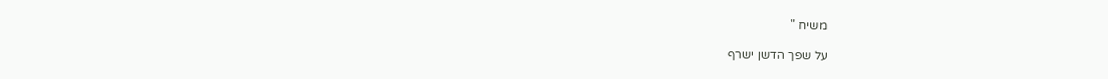משיח "

על שפך הדשן ישרף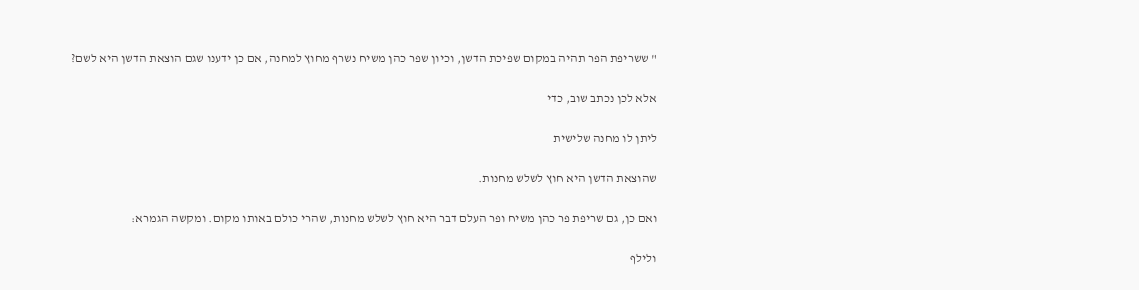" ששריפת הפר תהיה במקום שפיכת הדשן, וכיון שפר כהן משיח נשרף מחוץ למחנה, אם כן ידענו שגם הוצאת הדשן היא לשם?

אלא לכן נכתב שוב, כדי

ליתן לו מחנה שלישית

שהוצאת הדשן היא חוץ לשלש מחנות.

ואם כן, גם שריפת פר כהן משיח ופר העלם דבר היא חוץ לשלש מחנות, שהרי כולם באותו מקום. ומקשה הגמרא:

ולילף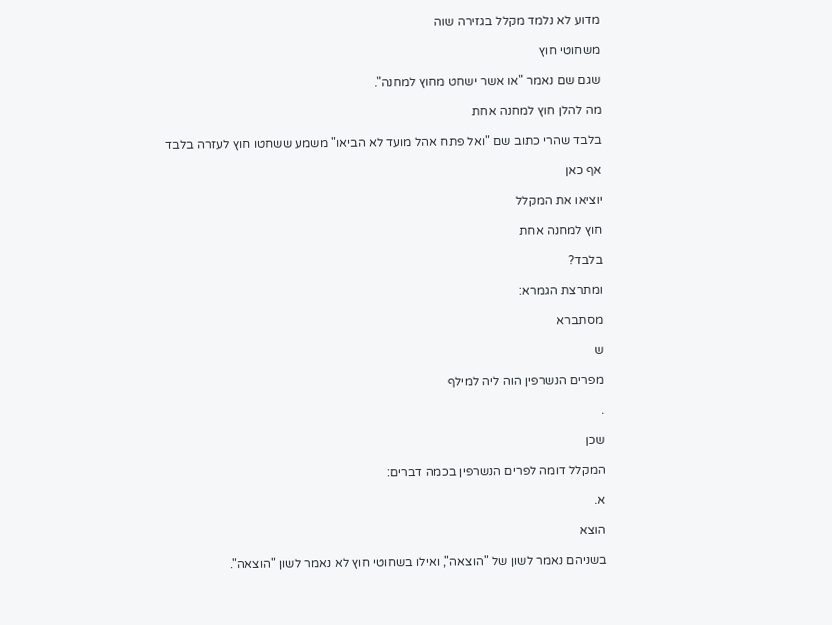מדוע לא נלמד מקלל בגזירה שוה

משחוטי חוץ

שגם שם נאמר "או אשר ישחט מחוץ למחנה".

מה להלן חוץ למחנה אחת

בלבד שהרי כתוב שם "ואל פתח אהל מועד לא הביאו" משמע ששחטו חוץ לעזרה בלבד

אף כאן

יוציאו את המקלל

חוץ למחנה אחת

בלבד?

ומתרצת הגמרא:

מסתברא

ש

מפרים הנשרפין הוה ליה למילף

.

שכן

המקלל דומה לפרים הנשרפין בכמה דברים:

א.

הוצא

בשניהם נאמר לשון של "הוצאה", ואילו בשחוטי חוץ לא נאמר לשון "הוצאה".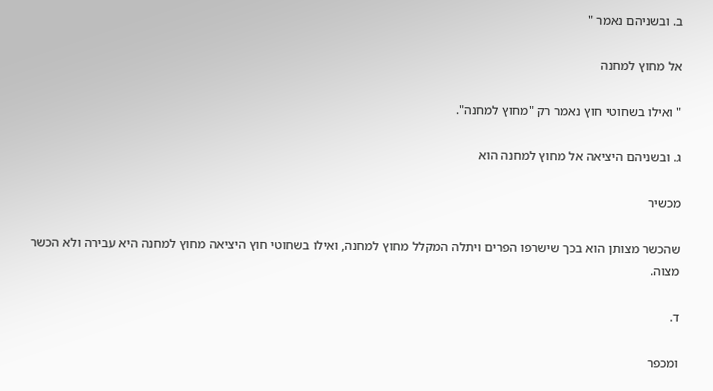ב. ובשניהם נאמר "

אל מחוץ למחנה

" ואילו בשחוטי חוץ נאמר רק "מחוץ למחנה".

ג. ובשניהם היציאה אל מחוץ למחנה הוא

מכשיר

שהכשר מצותן הוא בכך שישרפו הפרים ויתלה המקלל מחוץ למחנה, ואילו בשחוטי חוץ היציאה מחוץ למחנה היא עבירה ולא הכשר מצוה.

ד.

ומכפר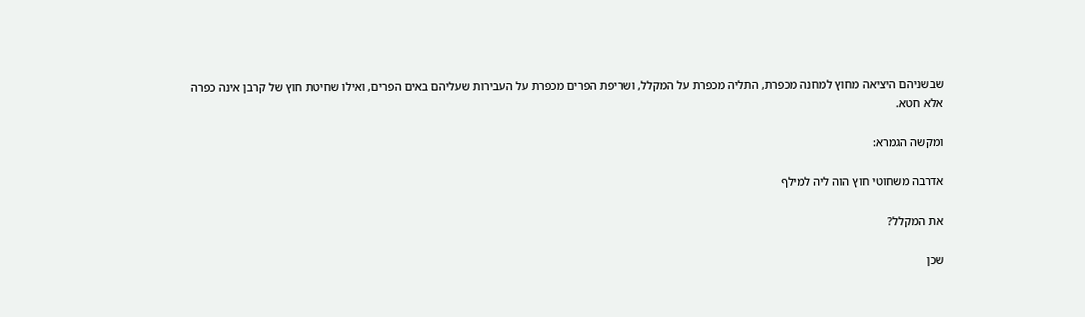שבשניהם היציאה מחוץ למחנה מכפרת, התליה מכפרת על המקלל, ושריפת הפרים מכפרת על העבירות שעליהם באים הפרים, ואילו שחיטת חוץ של קרבן אינה כפרה אלא חטא.

ומקשה הגמרא:

אדרבה משחוטי חוץ הוה ליה למילף

את המקלל?

שכן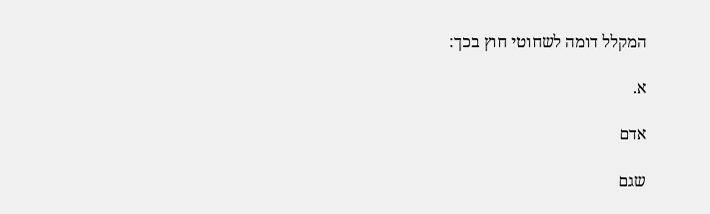המקלל דומה לשחוטי חוץ בכך:

א.

אדם

שגם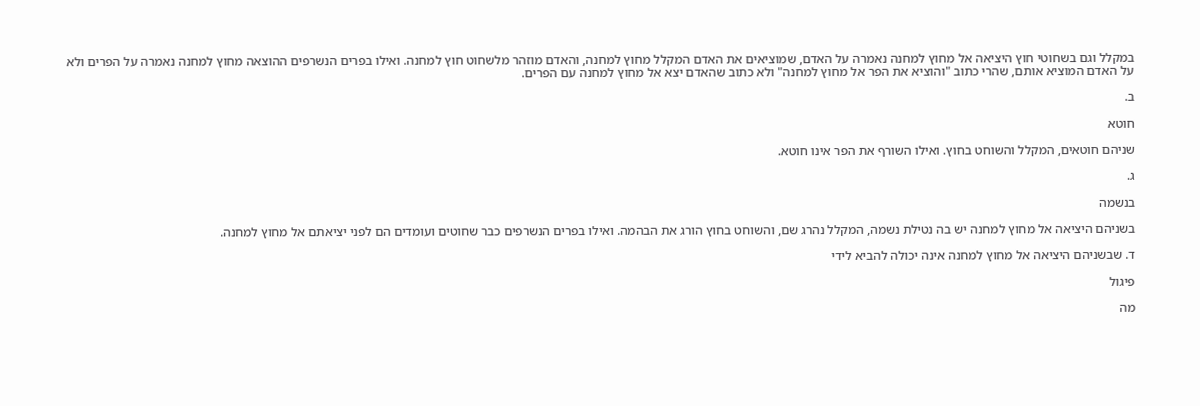במקלל וגם בשחוטי חוץ היציאה אל מחוץ למחנה נאמרה על האדם, שמוציאים את האדם המקלל מחוץ למחנה, והאדם מוזהר מלשחוט חוץ למחנה. ואילו בפרים הנשרפים ההוצאה מחוץ למחנה נאמרה על הפרים ולא על האדם המוציא אותם, שהרי כתוב "והוציא את הפר אל מחוץ למחנה" ולא כתוב שהאדם יצא אל מחוץ למחנה עם הפרים.

ב.

חוטא

שניהם חוטאים, המקלל והשוחט בחוץ. ואילו השורף את הפר אינו חוטא.

ג.

בנשמה

בשניהם היציאה אל מחוץ למחנה יש בה נטילת נשמה, המקלל נהרג שם, והשוחט בחוץ הורג את הבהמה. ואילו בפרים הנשרפים כבר שחוטים ועומדים הם לפני יציאתם אל מחוץ למחנה.

ד. שבשניהם היציאה אל מחוץ למחנה אינה יכולה להביא לידי

פיגול

מה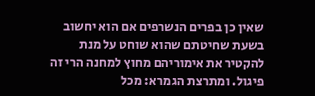שאין כן בפרים הנשרפים אם הוא יחשוב בשעת שחיטתם שהוא שוחט על מנת להקטיר את אימוריהם מחוץ למחנה הרי זה פיגול. ומתרצת הגמרא: מכל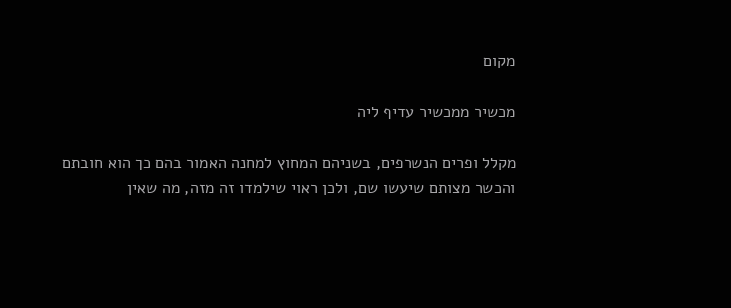מקום

מכשיר ממכשיר עדיף ליה

מקלל ופרים הנשרפים, בשניהם המחוץ למחנה האמור בהם כך הוא חובתם והכשר מצותם שיעשו שם, ולכן ראוי שילמדו זה מזה, מה שאין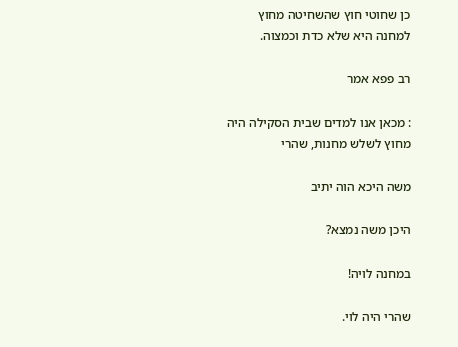כן שחוטי חוץ שהשחיטה מחוץ למחנה היא שלא כדת וכמצוה.

רב פפא אמר

: מכאן אנו למדים שבית הסקילה היה מחוץ לשלש מחנות, שהרי

משה היכא הוה יתיב

היכן משה נמצא?

במחנה לויה!

שהרי היה לוי.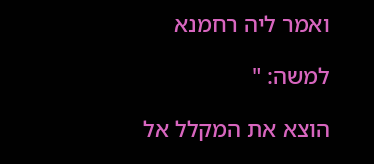ואמר ליה רחמנא

למשה: "

הוצא את המקלל אל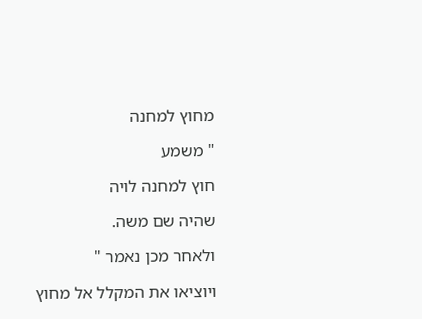מחוץ למחנה

" משמע

חוץ למחנה לויה

שהיה שם משה.

ולאחר מכן נאמר "

ויוציאו את המקלל אל מחוץ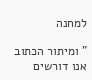למחנה

" ומיתור הכתוב אנו דורשים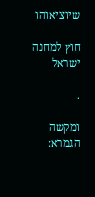שיוציאוהו

חוץ למחנה ישראל

.

ומקשה הגמרא: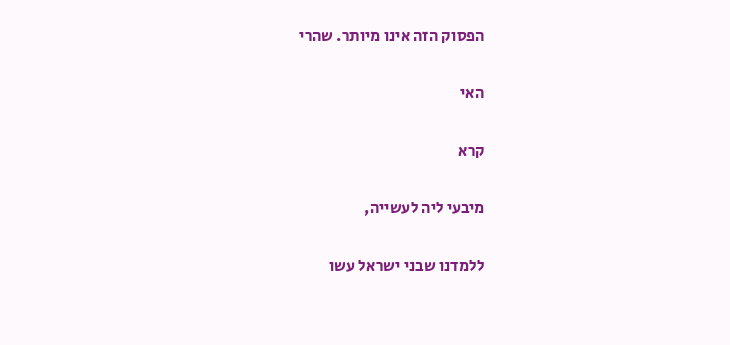הפסוק הזה אינו מיותר. שהרי

האי

קרא

מיבעי ליה לעשייה,

ללמדנו שבני ישראל עשו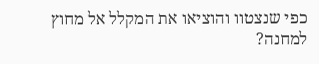כפי שנצטוו והוציאו את המקלל אל מחוץ למחנה?